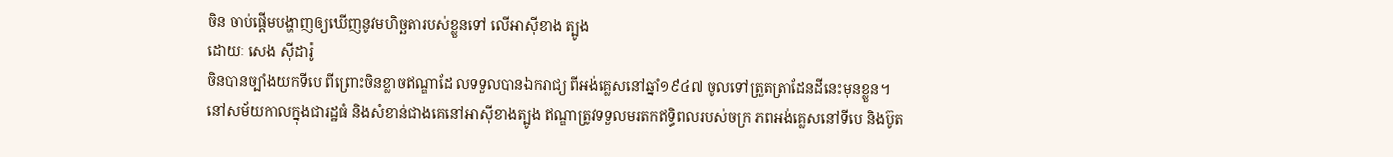ចិន ចាប់ផ្តើមបង្ហាញឲ្យឃើញនូវមហិច្ឆតារបស់ខ្លួនទៅ លើអាស៊ីខាង ត្បូង
ដោយៈ សេង ស៊ីដារ៉ូ
ចិនបានច្បាំងយកទីបេ ពីព្រោះចិនខ្លាចឥណ្ឌាដែ លទទួលបានឯករាជ្យ ពីអង់គ្លេសនៅឆ្នាំ១៩៤៧ ចូលទៅត្រួតត្រាដែនដីនេះមុនខ្លួន។
នៅសម័យកាលក្នុងជារដ្ឋធំ និងសំខាន់ជាងគេនៅអាស៊ីខាងត្បូង ឥណ្ឌាត្រូវទទួលមរតកឥទ្ធិពលរបស់ចក្រ ភពអង់គ្លេសនៅទីបេ និងប៊ូត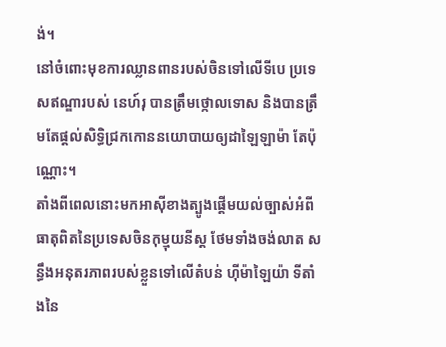ង់។
នៅចំពោះមុខការឈ្លានពានរបស់ចិនទៅលើទីបេ ប្រទេសឥណ្ឌារបស់ នេហ៍រុ បានត្រឹមថ្កោលទោស និងបានត្រឹមតែផ្តល់សិទ្ធិជ្រកកោននយោបាយឲ្យដាឡៃឡាម៉ា តែប៉ុណ្ណោះ។
តាំងពីពេលនោះមកអាស៊ីខាងត្បូងផ្តើមយល់ច្បាស់អំពីធាតុពិតនៃប្រទេសចិនកុម្មុយនីស្ត ថែមទាំងចង់លាត សន្ធឹងអនុតរភាពរបស់ខ្លួនទៅលើតំបន់ ហ៊ីម៉ាឡៃយ៉ា ទីតាំងនៃ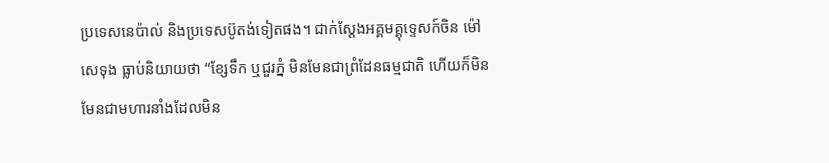ប្រទេសនេប៉ាល់ និងប្រទេសប៊ូតង់ទៀតផង។ ជាក់ស្តែងអគ្គមគ្គុទ្ទេសក៍ចិន ម៉ៅសេទុង ធ្លាប់និយាយថា “ខ្សែទឹក ឬជួរភ្នំ មិនមែនជាព្រំដែនធម្មជាតិ ហើយក៏មិនមែនជាមហារនាំងដែលមិន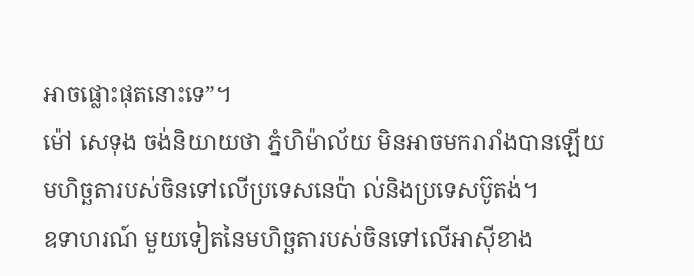អាចផ្លោះផុតនោះទេ”។
ម៉ៅ សេទុង ចង់និយាយថា ភ្នំហិម៉ាល័យ មិនអាចមករារាំងបានឡើយ មហិច្ឆតារបស់ចិនទៅលើប្រទេសនេប៉ា ល់និងប្រទេសប៊ូតង់។
ឧទាហរណ៍ មួយទៀតនៃមហិច្ឆតារបស់ចិនទៅលើអាស៊ីខាង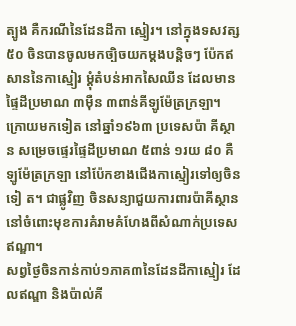ត្បូង គឺករណីនៃដែនដីកា ស្មៀរ។ នៅក្នុងទសវត្ស៥០ ចិនបានចូលមកច្បិចយកម្តងបន្តិចៗ ប៉ែកឥសាននៃកាស្មៀរ ម្តុំតំបន់អាកសៃឈីន ដែលមានផ្ទៃដីប្រមាណ ៣ម៉ឺន ៣ពាន់គីឡូម៉ែត្រក្រឡា។ ក្រោយមកទៀត នៅឆ្នាំ១៩៦៣ ប្រទេសប៉ា គីស្ថាន សម្រេចផ្ទេរផ្ទៃដីប្រមាណ ៥ពាន់ ១រយ ៨០ គឺឡូម៉ែត្រក្រឡា នៅប៉ែកខាងជើងកាស្មៀរទៅឲ្យចិនទៀ ត។ ជាផ្លូវិញ ចិនសន្យាជួយការពារប៉ាគីស្ថាន នៅចំពោះមុខការគំរាមគំហែងពីសំណាក់ប្រទេសឥណ្ឌា។
សព្វថ្ងៃចិនកាន់កាប់១ភាគ៣នៃដែនដីកាស្មៀរ ដែលឥណ្ឌា និងប៉ាល់គី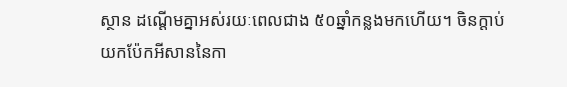ស្ថាន ដណ្តើមគ្នាអស់រយៈពេលជាង ៥០ឆ្នាំកន្លងមកហើយ។ ចិនក្តាប់យកប៉ែកអីសាននៃកា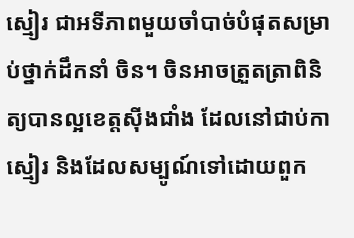ស្មៀរ ជាអទីភាពមួយចាំបាច់បំផុតសម្រាប់ថ្នាក់ដឹកនាំ ចិន។ ចិនអាចត្រួតត្រាពិនិត្យបានល្អខេត្តស៊ីងជាំង ដែលនៅជាប់កាស្មៀរ និងដែលសម្បូណ៍ទៅដោយពួក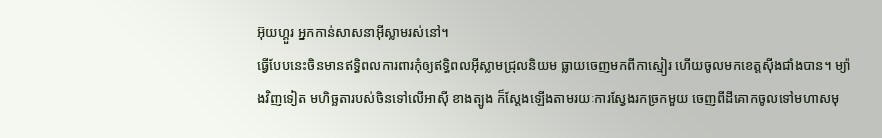អ៊ុយហ្គួរ អ្នកកាន់សាសនាអ៊ីស្លាមរស់នៅ។
ធ្វើបែបនេះចិនមានឥទ្ធិពលការពារកុំឲ្យឥទ្ធិពលអ៊ីស្លាមជ្រុលនិយម ធ្លាយចេញមកពីកាស្មៀរ ហើយចូលមកខេត្តស៊ីងជាំងបាន។ ម្យ៉ាងវិញទៀត មហិច្ឆតារបស់ចិនទៅលើអាស៊ី ខាងត្បូង ក៏ស្តែងឡើងតាមរយៈការស្វែងរកច្រកមួយ ចេញពីដីគោកចូលទៅមហាសមុ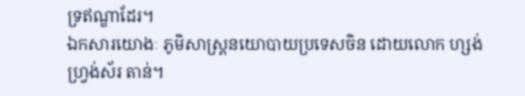ទ្រឥណ្ឌាដែរ។
ឯកសារយោងៈ ភូមិសាស្ត្រនយោបាយប្រទេសចិន ដោយលោក ហ្សង់ ហ្វ្រង់ស័រ តាន់។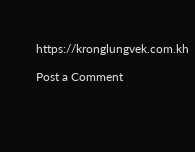https://kronglungvek.com.kh

Post a Comment